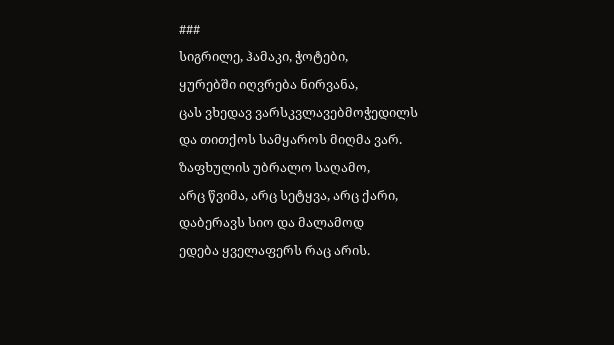###
სიგრილე, ჰამაკი, ჭოტები,
ყურებში იღვრება ნირვანა,
ცას ვხედავ ვარსკვლავებმოჭედილს
და თითქოს სამყაროს მიღმა ვარ.
ზაფხულის უბრალო საღამო,
არც წვიმა, არც სეტყვა, არც ქარი,
დაბერავს სიო და მალამოდ
ედება ყველაფერს რაც არის.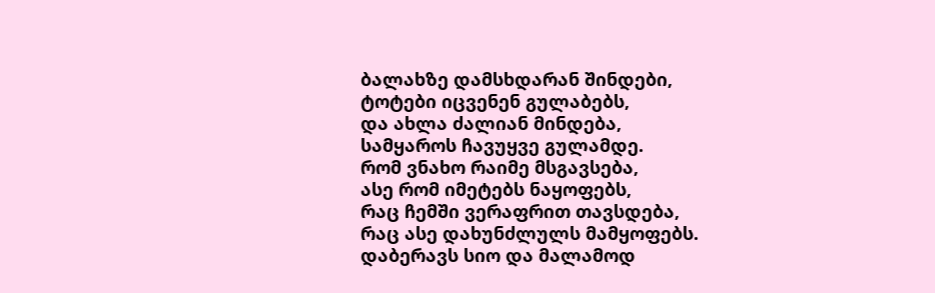ბალახზე დამსხდარან შინდები,
ტოტები იცვენენ გულაბებს,
და ახლა ძალიან მინდება,
სამყაროს ჩავუყვე გულამდე.
რომ ვნახო რაიმე მსგავსება,
ასე რომ იმეტებს ნაყოფებს,
რაც ჩემში ვერაფრით თავსდება,
რაც ასე დახუნძლულს მამყოფებს.
დაბერავს სიო და მალამოდ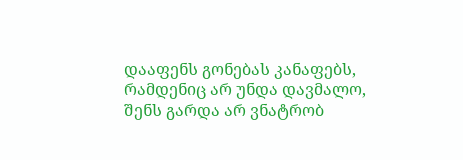დააფენს გონებას კანაფებს,
რამდენიც არ უნდა დავმალო,
შენს გარდა არ ვნატრობ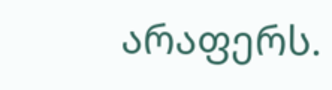არაფერს.